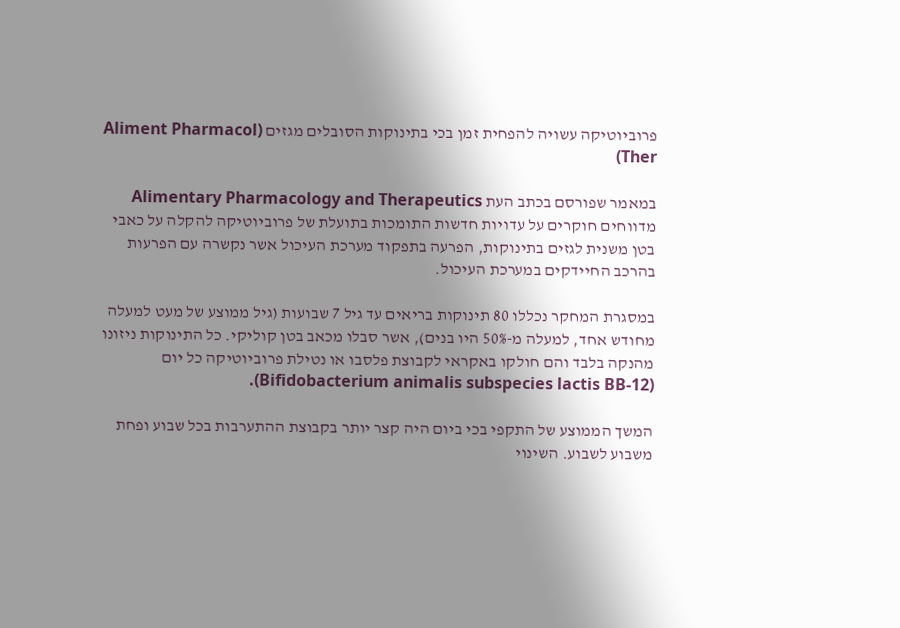פרוביוטיקה עשויה להפחית זמן בכי בתינוקות הסובלים מגזים (Aliment Pharmacol Ther)

במאמר שפורסם בכתב העת Alimentary Pharmacology and Therapeutics מדווחים חוקרים על עדויות חדשות התומכות בתועלת של פרוביוטיקה להקלה על כאבי בטן משנית לגזים בתינוקות, הפרעה בתפקוד מערכת העיכול אשר נקשרה עם הפרעות בהרכב החיידקים במערכת העיכול.

במסגרת המחקר נכללו 80 תינוקות בריאים עד גיל 7 שבועות (גיל ממוצע של מעט למעלה מחודש אחד, למעלה מ-50% היו בנים), אשר סבלו מכאב בטן קוליקי. כל התינוקות ניזונו מהנקה בלבד והם חולקו באקראי לקבוצת פלסבו או נטילת פרוביוטיקה כל יום (Bifidobacterium animalis subspecies lactis BB-12).

המשך הממוצע של התקפי בכי ביום היה קצר יותר בקבוצת ההתערבות בכל שבוע ופחת משבוע לשבוע. השינוי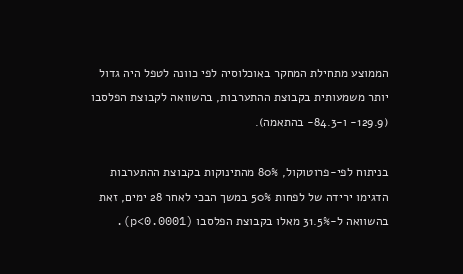הממוצע מתחילת המחקר באוכלוסיה לפי כוונה לטפל היה גדול יותר משמעותית בקבוצת ההתערבות, בהשוואה לקבוצת הפלסבו (129.9- ו-84.3- בהתאמה).

בניתוח לפי-פרוטוקול, 80% מהתינוקות בקבוצת ההתערבות הדגימו ירידה של לפחות 50% במשך הבכי לאחר 28 ימים, זאת בהשוואה ל-31.5% מאלו בקבוצת הפלסבו (p<0.0001).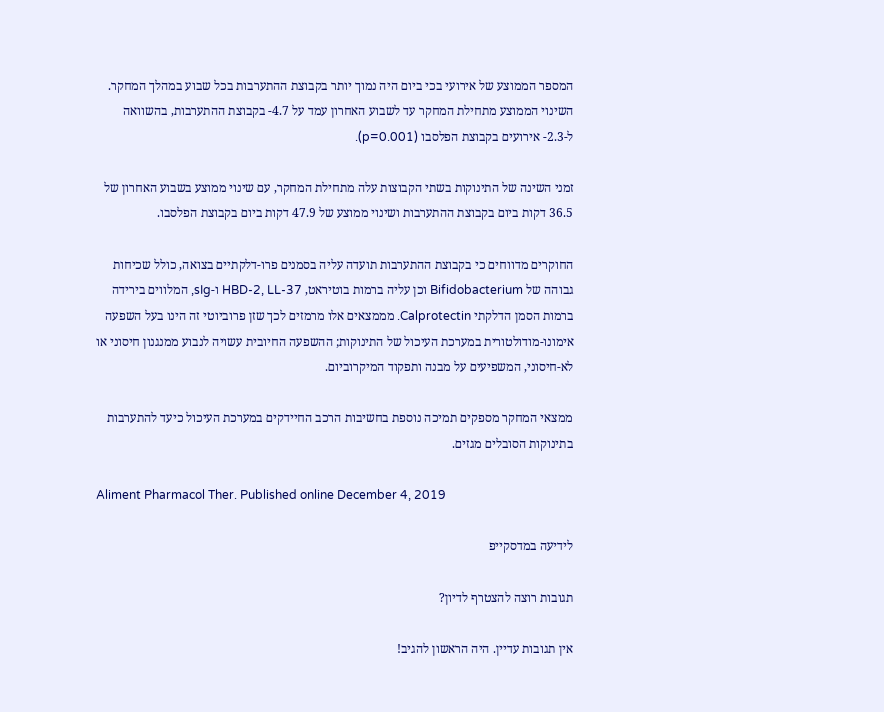המספר הממוצע של אירועי בכי ביום היה נמוך יותר בקבוצת ההתערבות בכל שבוע במהלך המחקר. השינוי הממוצע מתחילת המחקר עד לשבוע האחרון עמד על 4.7- בקבוצת ההתערבות, בהשוואה ל-2.3- אירועים בקבוצת הפלסבו (p=0.001).

זמני השינה של התינוקות בשתי הקבוצות עלה מתחילת המחקר, עם שינוי ממוצע בשבוע האחרון של 36.5 דקות ביום בקבוצת ההתערבות ושינוי ממוצע של 47.9 דקות ביום בקבוצת הפלסבו.

החוקרים מדווחים כי בקבוצת ההתערבות תועדה עליה בסמנים פרו-דלקתיים בצואה, כולל שכיחות גבוהה של Bifidobacterium וכן עליה ברמות בוטיראט, HBD-2, LL-37 ו-sIg, המלווים בירידה ברמות הסמן הדלקתי Calprotectin. מממצאים אלו מרמזים לכך שזן פרוביוטי זה הינו בעל השפעה אימונו-מודולטורית במערכת העיכול של התינוקות; ההשפעה החיובית עשויה לנבוע ממנגנון חיסוני או לא-חיסוני, המשפיעים על מבנה ותפקוד המיקרוביום.

ממצאי המחקר מספקים תמיכה נוספת בחשיבות הרכב החיידקים במערכת העיכול כיעד להתערבות בתינוקות הסובלים מגזים.

Aliment Pharmacol Ther. Published online December 4, 2019

לידיעה במדסקייפ

תגובות רוצה להצטרף לדיון?

אין תגובות עדיין. היה הראשון להגיב!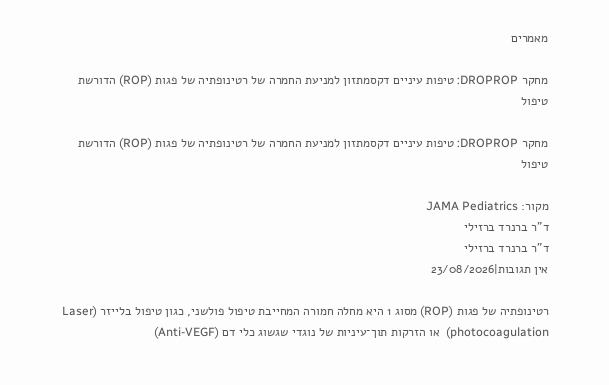מאמרים

מחקר DROPROP: טיפות עיניים דקסמתזון למניעת החמרה של רטינופתיה של פגות (ROP) הדורשת טיפול

מחקר DROPROP: טיפות עיניים דקסמתזון למניעת החמרה של רטינופתיה של פגות (ROP) הדורשת טיפול

מקור: JAMA Pediatrics
ד"ר ברנרד ברזילי
ד"ר ברנרד ברזילי
אין תגובות|23/08/2026

רטינופתיה של פגות (ROP) מסוג 1 היא מחלה חמורה המחייבת טיפול פולשני, כגון טיפול בלייזר (Laser photocoagulation)  או הזרקות תוך־עיניות של נוגדי שגשוג כלי דם (Anti-VEGF)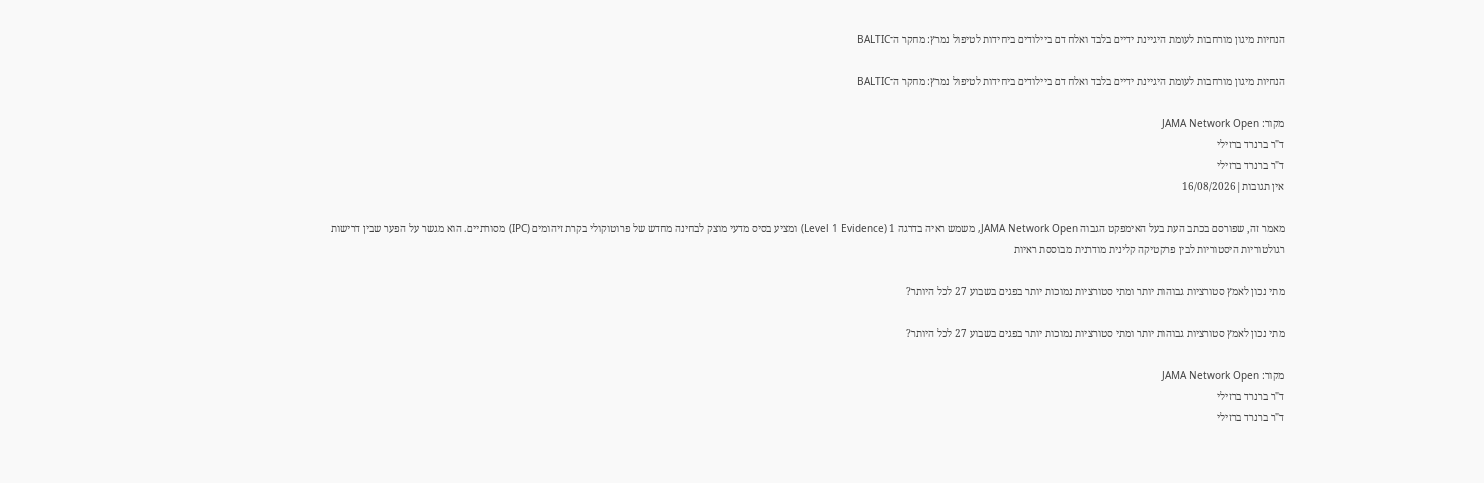הנחיות מיגון מורחבות לעומת היגיינת ידיים בלבד ואלח דם ביילודים ביחידות לטיפול נמרץ: מחקר ה־BALTIC

הנחיות מיגון מורחבות לעומת היגיינת ידיים בלבד ואלח דם ביילודים ביחידות לטיפול נמרץ: מחקר ה־BALTIC

מקור: JAMA Network Open
ד"ר ברנרד ברזילי
ד"ר ברנרד ברזילי
אין תגובות|16/08/2026

מאמר זה, שפורסם בכתב העת בעל האימפקט הגבוה JAMA Network Open, משמש ראיה בדרגה 1 (Level 1 Evidence) ומציע בסיס מדעי מוצק לבחינה מחדש של פרוטוקולי בקרת זיהומים (IPC) מסורתיים. הוא מגשר על הפער שבין דרישות רגולטוריות היסטוריות לבין פרקטיקה קלינית מודרנית מבוססת ראיות

מתי נכון לאמץ סטורציות גבוהות יותר ומתי סטורציות נמוכות יותר בפגים בשבוע 27 לכל היותר?

מתי נכון לאמץ סטורציות גבוהות יותר ומתי סטורציות נמוכות יותר בפגים בשבוע 27 לכל היותר?

מקור: JAMA Network Open
ד"ר ברנרד ברזילי
ד"ר ברנרד ברזילי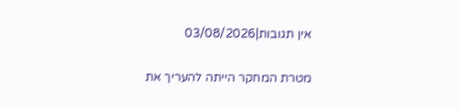אין תגובות|03/08/2026

מטרת המחקר הייתה להעריך את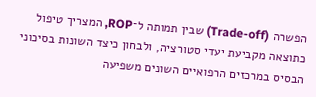הפשרה (Trade-off) שבין תמותה ל־ROP, המצריך טיפול כתוצאה מקביעת יעדי סטורציה, ולבחון כיצד השונות בסיכוני הבסיס במרכזים הרפואיים השונים משפיעה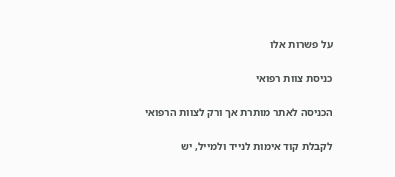על פשרות אלו

כניסת צוות רפואי

הכניסה לאתר מותרת אך ורק לצוות הרפואי

לקבלת קוד אימות לנייד ולמייל, יש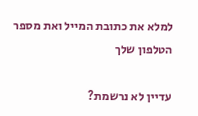למלא את כתובת המייל ואת מספר הטלפון שלך

עדיין לא נרשמת?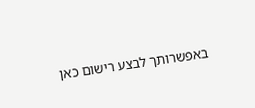באפשרותך לבצע רישום כאן